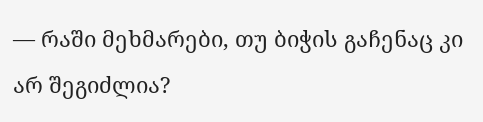— რაში მეხმარები, თუ ბიჭის გაჩენაც კი არ შეგიძლია?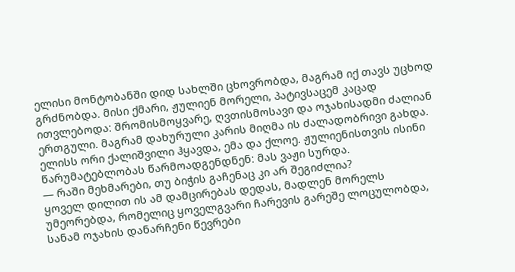ელისი მონტობანში დიდ სახლში ცხოვრობდა, მაგრამ იქ თავს უცხოდ გრძნობდა. მისი ქმარი, ჟულიენ მორელი, პატივსაცემ კაცად ითვლებოდა: შრომისმოყვარე, ღვთისმოსავი და ოჯახისადმი ძალიან ერთგული. მაგრამ დახურული კარის მიღმა ის ძალადობრივი გახდა.
ელისს ორი ქალიშვილი ჰყავდა, ემა და ქლოე. ჟულიენისთვის ისინი წარუმატებლობას წარმოადგენდნენ: მას ვაჟი სურდა.
— რაში მეხმარები, თუ ბიჭის გაჩენაც კი არ შეგიძლია?
ყოველ დილით ის ამ დამცირებას დედას, მადლენ მორელს უმეორებდა, რომელიც ყოველგვარი ჩარევის გარეშე ლოცულობდა, სანამ ოჯახის დანარჩენი წევრები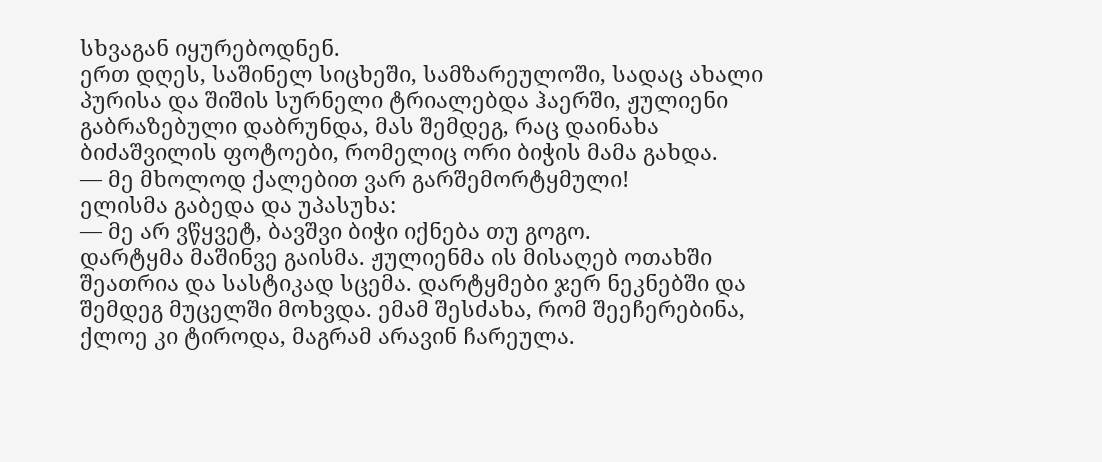სხვაგან იყურებოდნენ.
ერთ დღეს, საშინელ სიცხეში, სამზარეულოში, სადაც ახალი პურისა და შიშის სურნელი ტრიალებდა ჰაერში, ჟულიენი გაბრაზებული დაბრუნდა, მას შემდეგ, რაც დაინახა ბიძაშვილის ფოტოები, რომელიც ორი ბიჭის მამა გახდა.
— მე მხოლოდ ქალებით ვარ გარშემორტყმული!
ელისმა გაბედა და უპასუხა:
— მე არ ვწყვეტ, ბავშვი ბიჭი იქნება თუ გოგო.
დარტყმა მაშინვე გაისმა. ჟულიენმა ის მისაღებ ოთახში შეათრია და სასტიკად სცემა. დარტყმები ჯერ ნეკნებში და შემდეგ მუცელში მოხვდა. ემამ შესძახა, რომ შეეჩერებინა, ქლოე კი ტიროდა, მაგრამ არავინ ჩარეულა.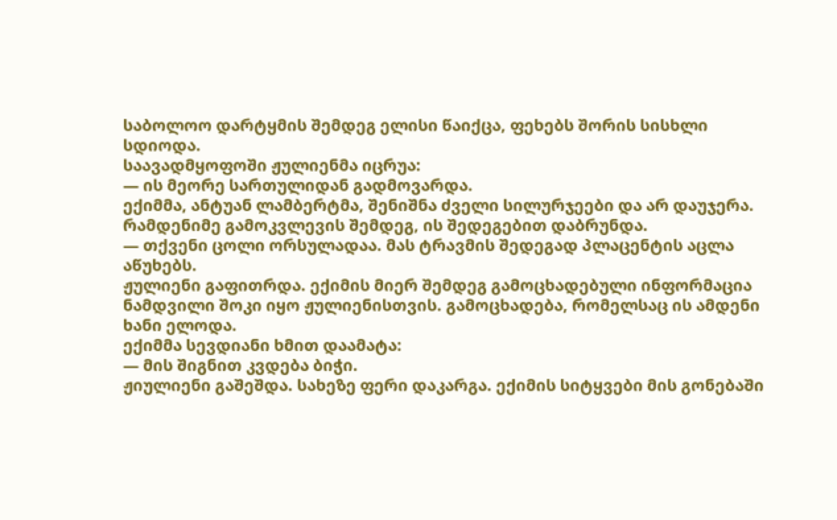საბოლოო დარტყმის შემდეგ ელისი წაიქცა, ფეხებს შორის სისხლი სდიოდა.
საავადმყოფოში ჟულიენმა იცრუა:
— ის მეორე სართულიდან გადმოვარდა.
ექიმმა, ანტუან ლამბერტმა, შენიშნა ძველი სილურჯეები და არ დაუჯერა. რამდენიმე გამოკვლევის შემდეგ, ის შედეგებით დაბრუნდა.
— თქვენი ცოლი ორსულადაა. მას ტრავმის შედეგად პლაცენტის აცლა აწუხებს.
ჟულიენი გაფითრდა. ექიმის მიერ შემდეგ გამოცხადებული ინფორმაცია ნამდვილი შოკი იყო ჟულიენისთვის. გამოცხადება, რომელსაც ის ამდენი ხანი ელოდა.
ექიმმა სევდიანი ხმით დაამატა:
— მის შიგნით კვდება ბიჭი.
ჟიულიენი გაშეშდა. სახეზე ფერი დაკარგა. ექიმის სიტყვები მის გონებაში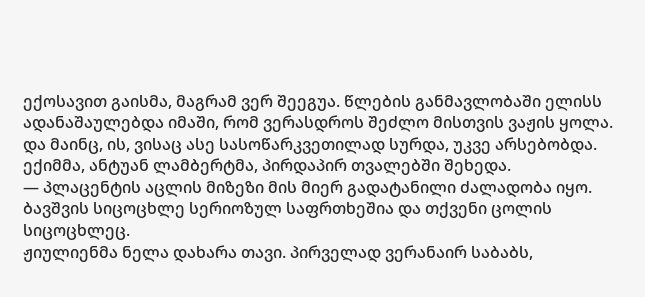ექოსავით გაისმა, მაგრამ ვერ შეეგუა. წლების განმავლობაში ელისს ადანაშაულებდა იმაში, რომ ვერასდროს შეძლო მისთვის ვაჟის ყოლა. და მაინც, ის, ვისაც ასე სასოწარკვეთილად სურდა, უკვე არსებობდა.
ექიმმა, ანტუან ლამბერტმა, პირდაპირ თვალებში შეხედა.
— პლაცენტის აცლის მიზეზი მის მიერ გადატანილი ძალადობა იყო. ბავშვის სიცოცხლე სერიოზულ საფრთხეშია და თქვენი ცოლის სიცოცხლეც.
ჟიულიენმა ნელა დახარა თავი. პირველად ვერანაირ საბაბს,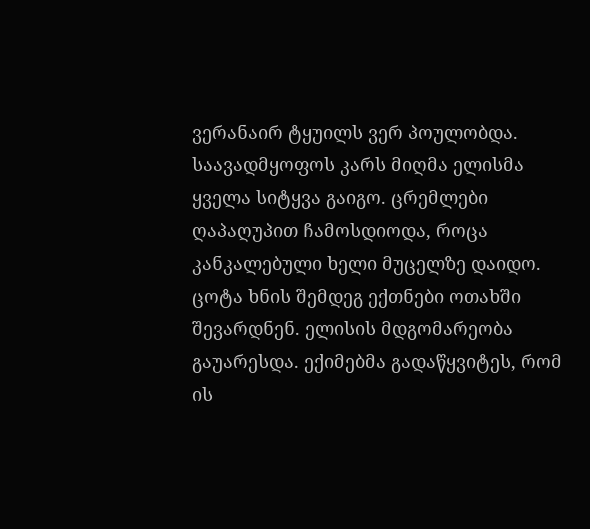ვერანაირ ტყუილს ვერ პოულობდა.
საავადმყოფოს კარს მიღმა ელისმა ყველა სიტყვა გაიგო. ცრემლები ღაპაღუპით ჩამოსდიოდა, როცა კანკალებული ხელი მუცელზე დაიდო.
ცოტა ხნის შემდეგ ექთნები ოთახში შევარდნენ. ელისის მდგომარეობა გაუარესდა. ექიმებმა გადაწყვიტეს, რომ ის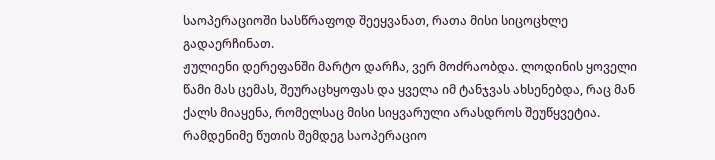საოპერაციოში სასწრაფოდ შეეყვანათ, რათა მისი სიცოცხლე გადაერჩინათ.
ჟულიენი დერეფანში მარტო დარჩა, ვერ მოძრაობდა. ლოდინის ყოველი წამი მას ცემას, შეურაცხყოფას და ყველა იმ ტანჯვას ახსენებდა, რაც მან ქალს მიაყენა, რომელსაც მისი სიყვარული არასდროს შეუწყვეტია.
რამდენიმე წუთის შემდეგ საოპერაციო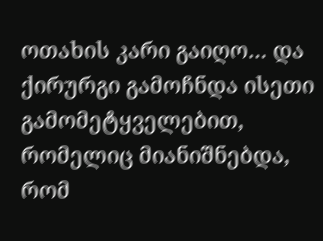ოთახის კარი გაიღო… და ქირურგი გამოჩნდა ისეთი გამომეტყველებით, რომელიც მიანიშნებდა, რომ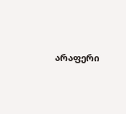არაფერი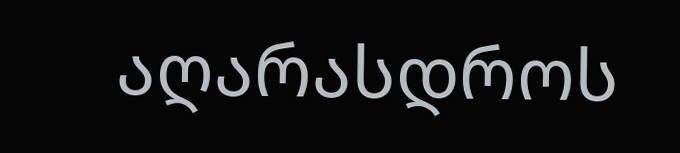აღარასდროს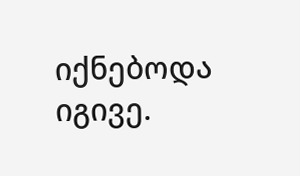იქნებოდა იგივე.